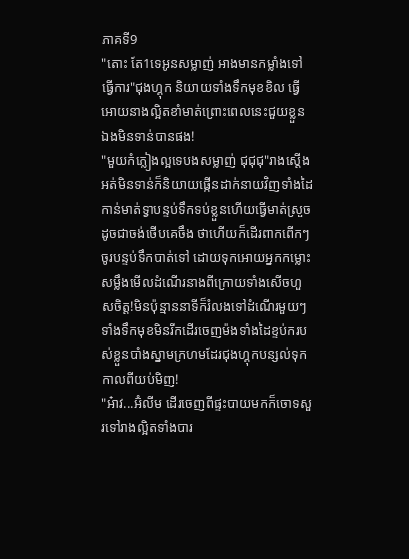ភាគទី9
"តេាះ តែ1ទេអូនសម្លាញ់ អាងមានកម្លាំងទៅធ្វើការ"ជុងហ្គុក និយាយទាំងទឹកមុខខិល ធ្វើអោយនាងល្អិតខាំមាត់ព្រេាះពេលនេះជួយខ្លួនឯងមិនទាន់បានផង!
"មួយកំភ្លៀងល្អទេបងសម្លាញ់ ជុជុជុ"រាងស្តើងអត់មិនទាន់ក៏និយាយផ្កើនដាក់នាយវិញទាំងដៃកាន់មាត់ទ្វាបន្ទប់ទឹកទប់ខ្លួនហើយធ្វើមាត់ស្រួចដូចជាចង់ថើបគេចឹង ថាហើយក៏ដើរពាកពើកៗចូរបន្ទប់ទឹកបាត់ទៅ ដោយទុកអោយអ្នកកម្លេាះសម្លឹងមើលដំណើរនាងពីក្រោយទាំងសើចហួសចិត្ត!មិនប៉ុន្មាននាទីក៏រំលងទៅដំណើរមួយៗទាំងទឹកមុខមិនរីកដើរចេញម៉ងទាំងដៃខ្ទប់ករបស់ខ្លួនបាំងស្នាមក្រហមដែរជុងហ្គុកបន្សល់ទុកកាលពីយប់មិញ!
"អ៎ាវ...អ៊ំលីម ដើរចេញពីផ្ទះបាយមកក៏ចោទសួរទៅរាងល្អិតទាំងបារ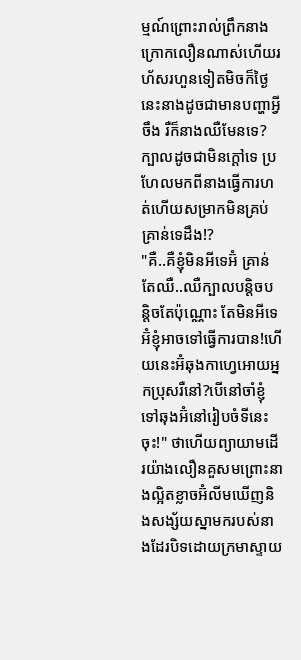ម្មណ៍ព្រេាះរាល់ព្រឹកនាងក្រោកលឿនណាស់ហើយរហ័សរហួនទៀតមិចក៏ថ្ងៃនេះនាងដូចជាមានបញ្ហាអ្វីចឹង រឺក៏នាងឈឺមែនទេ?ក្បាលដូចជាមិនក្តៅទេ ប្រហែលមកពីនាងធ្វើការហត់ហើយសម្រាកមិនគ្រប់គ្រាន់ទេដឹង!?
"គឺ..គឺខ្ញុំមិនអីទេអ៊ំ គ្រាន់តែឈឺ..ឈឺក្បាលបន្តិចបន្តិចតែប៉ុណ្ណោះ តែមិនអីទេអ៊ំខ្ញុំអាចទៅធ្វើការបាន!ហើយនេះអ៊ំឆុងកាហ្វេអោយអ្នកប្រុសរឺនៅ?បើនៅចាំខ្ញុំទៅឆុងអ៊ំនៅរៀបចំទីនេះចុះ!" ថាហើយព្យាយាមដើរយ៉ាងលឿនគួសមព្រេាះនាងល្អិតខ្លាចអ៊ំលីមឃើញនិងសង្ស័យស្នាមករបស់នាងដែរបិទដោយក្រមាស្ទាយ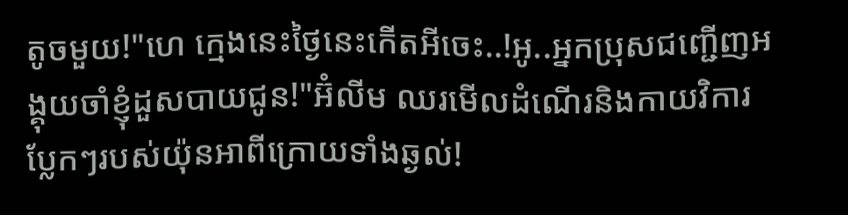តូចមួយ!"ហេ ក្មេងនេះថ្ងៃនេះកើតអីចេះ..!អូ..អ្នកប្រុសជញ្ជើញអង្គុយចាំខ្ញុំដួសបាយជូន!"អ៊ំលីម ឈរមើលដំណើរនិងកាយវិការប្លែកៗរបស់យ៉ុនអាពីក្រោយទាំងឆ្ងល់!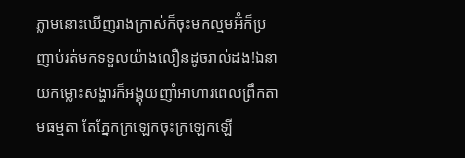ភ្លាមនេាះឃើញរាងក្រាស់ក៏ចុះមកល្មមអ៊ំក៏ប្រញាប់រត់មកទទួលយ៉ាងលឿនដូចរាល់ដង!ឯនាយកម្លេាះសង្ហារក៏អង្គុយញាំអាហារពេលព្រឹកតាមធម្មតា តែភ្នែកក្រឡេកចុះក្រឡេកឡើ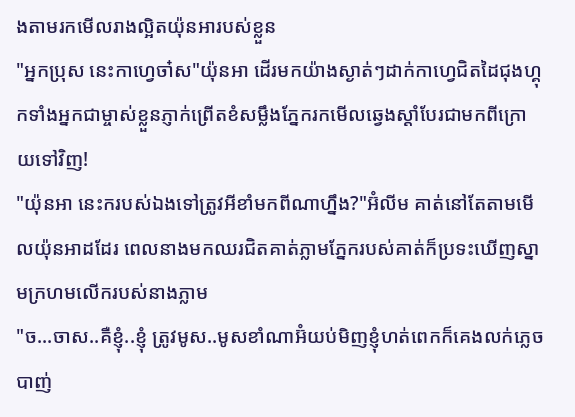ងតាមរកមើលរាងល្អិតយ៉ុនអារបស់ខ្លួន
"អ្នកប្រុស នេះកាហ្វេចា៎ស"យ៉ុនអា ដើរមកយ៉ាងស្ងាត់ៗដាក់កាហ្វេជិតដៃជុងហ្គុកទាំងអ្នកជាម្ចាស់ខ្លួនភ្ញាក់ព្រើតខំសម្លឹងភ្នែករកមើលឆ្វេងស្តាំបែរជាមកពីក្រោយទៅវិញ!
"យ៉ុនអា នេះករបស់ឯងទៅត្រូវអីខាំមកពីណាហ្នឹង?"អ៊ំលីម គាត់នៅតែតាមមើលយ៉ុនអាដដែរ ពេលនាងមកឈរជិតគាត់ភ្លាមភ្នែករបស់គាត់ក៏ប្រទះឃើញស្នាមក្រហមលើករបស់នាងភ្លាម
"ច...ចាស..គឺខ្ញុំ..ខ្ញុំ ត្រូវមូស..មូសខាំណាអ៊ំយប់មិញខ្ញុំហត់ពេកក៏គេងលក់ភ្លេចបាញ់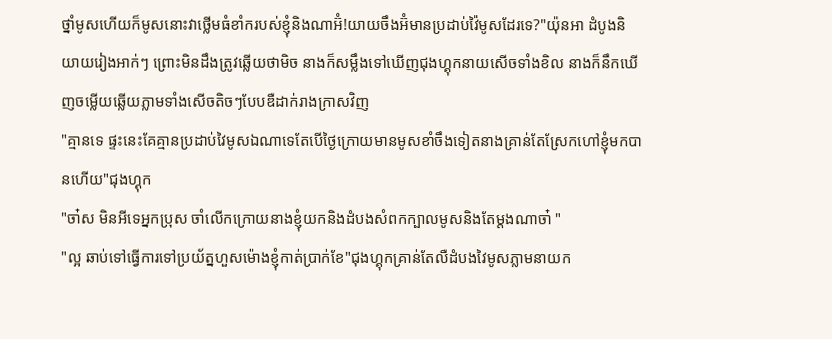ថ្នាំមូសហើយក៏មូសនេាះវាថ្លើមធំខាំករបស់ខ្ញុំនិងណាអ៊ំ!យាយចឹងអ៊ំមានប្រដាប់វ៉ៃមូសដែរទេ?"យ៉ុនអា ដំបូងនិយាយរៀងអាក់ៗ ព្រេាះមិនដឹងត្រូវឆ្លើយថាមិច នាងក៏សម្លឹងទៅឃើញជុងហ្គុកនាយសើចទាំងខិល នាងក៏នឹកឃើញចម្លើយឆ្លើយភ្លាមទាំងសើចតិចៗបែបឌឺដាក់រាងក្រាសវិញ
"គ្មានទេ ផ្ទះនេះគែគ្មានប្រដាប់វៃមូសឯណាទេតែបើថ្ងៃក្រោយមានមូសខាំចឹងទៀតនាងគ្រាន់តែស្រែកហៅខ្ញុំមកបានហើយ"ជុងហ្គុក
"ចា៎ស មិនអីទេអ្នកប្រុស ចាំលើកក្រោយនាងខ្ញុំយកនិងដំបងសំពកក្បាលមូសនិងតែម្តងណាចា៎ "
"ល្អ ឆាប់ទៅធ្វើការទៅប្រយ័ត្នហួសម៉ោងខ្ញុំកាត់ប្រាក់ខែ"ជុងហ្គុកគ្រាន់តែលឺដំបងវៃមូសភ្លាមនាយក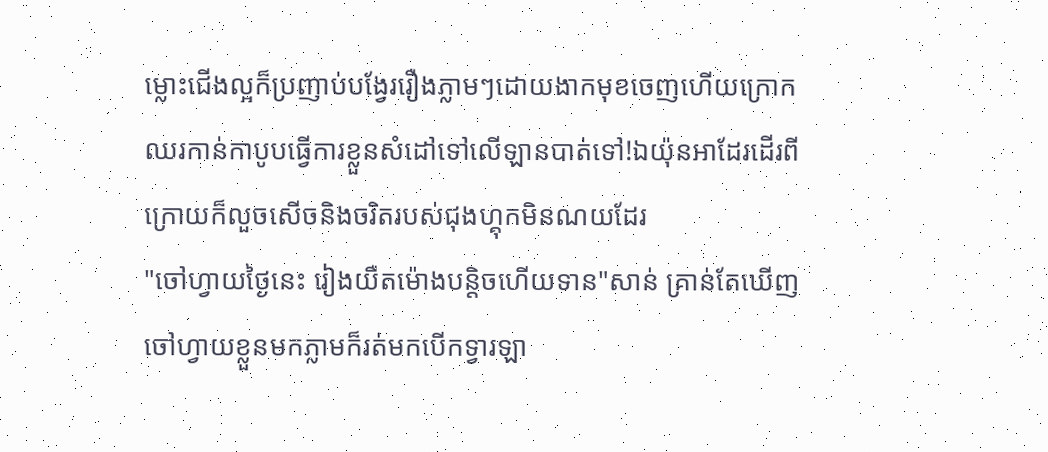ម្លេាះជើងល្អក៏ប្រញាប់បង្វែររឿងភ្លាមៗដោយងាកមុខចេញហើយក្រោកឈរកាន់កាបូបធ្វើការខ្លួនសំដៅទៅលើឡានបាត់ទៅ!ឯយ៉ុនអាដែរដើរពីក្រោយក៏លួចសើចនិងចរិតរបស់ជុងហ្គុកមិនណយដែរ
"ចៅហ្វាយថ្ងៃនេះ រៀងយឺតម៉ោងបន្តិចហើយទាន"សាន់ គ្រាន់តែឃើញចៅហ្វាយខ្លួនមកភ្លាមក៏រត់មកបើកទ្វារឡា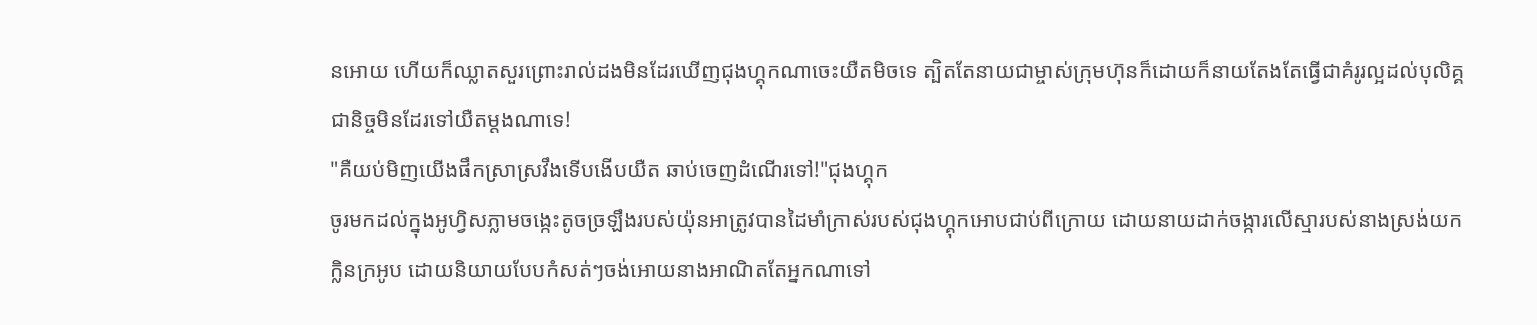នអោយ ហើយក៏ឈ្លាតសួរព្រេាះរាល់ដងមិនដែរឃើញជុងហ្គុកណាចេះយឺតមិចទេ ត្បិតតែនាយជាម្ចាស់ក្រុមហ៊ុនក៏ដោយក៏នាយតែងតែធ្វើជាគំរូរល្អដល់បុលិគ្គជានិច្ចមិនដែរទៅយឺតម្តងណាទេ!
"គឺយប់មិញយើងផឹកស្រាស្រវឹងទើបងើបយឺត ឆាប់ចេញដំណើរទៅ!"ជុងហ្គុក
ចូរមកដល់ក្នុងអូហ្វិសភ្លាមចង្កេះតូចច្រឡឹងរបស់យ៉ុនអាត្រូវបានដៃមាំក្រាស់របស់ជុងហ្គុកអោបជាប់ពីក្រោយ ដោយនាយដាក់ចង្ការលើស្មារបស់នាងស្រង់យកក្លិនក្រអូប ដោយនិយាយបែបកំសត់ៗចង់អោយនាងអាណិតតែអ្នកណាទៅ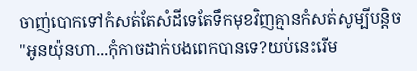ចាញ់បោកទៅកំសត់តែសំដីទេតែទឹកមុខវិញគ្មានកំសត់សូម្បីបន្តិច
"អូនយ៉ុនហា...កុំកាចដាក់បងពេកបានទេ?យប់នេះរើម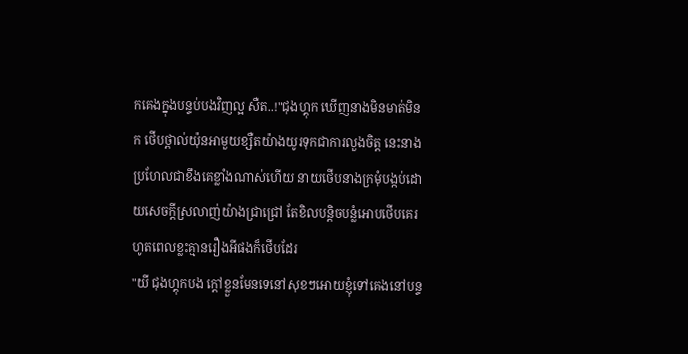កគេងក្នុងបន្ទប់បងវិញល្អ សឺត..!"ជុងហ្គុក ឃើញនាងមិនមាត់មិនក ថើបថ្ពាល់យ៉ុនអាមួយខ្សឺតយ៉ាងយូរទុកជាការលួងចិត្ត នេះនាងប្រហែលជាខឹងគេខ្លាំងណាស់ហើយ នាយថើបនាងក្រមុំបង្កប់ដោយសេចក្តីស្រលាញ់យ៉ាងជ្រាជ្រៅ តែខិលបន្តិចបន្លំអោបថើបគេរហូតពេលខ្លះគ្មានរឿងអីផងក៏ថើបដែរ
"យី ជុងហ្គុកបង ក្តៅខ្លួនមែនទេនៅសុខៗអោយខ្ញុំទៅគេងនៅបន្ទ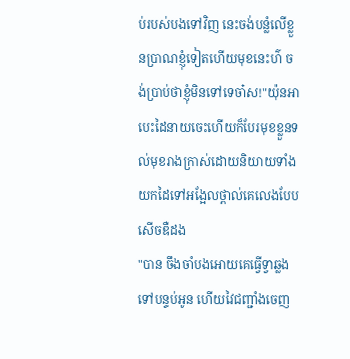ប់របស់បងទៅវិញ នេះចង់បន្លំលើខ្លួនប្រាណខ្ញុំទៀតហើយមុខនេះហ៌ ចង់ប្រាប់ថាខ្ញុំមិនទៅទេចា៎ស!"យ៉ុនអា បេះដៃនាយចេះហើយក៏បែរមុខខ្លួនទល់មុខរាងក្រាស់ដោយនិយាយទាំងយកដៃទៅអង្អែលថ្ពាល់គេលេងបែបសើចឌឺដង
"បាន ចឹងចាំបងអោយគេធ្វើទ្វាឆ្លងទៅបន្ទប់អូន ហើយវៃជញ្ជាំងចេញ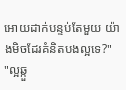អោយដាក់បន្ទប់តែមួយ យ៉ាងមិចដែរគំនិតបងល្អទេ?"
"ល្អឆ្កួ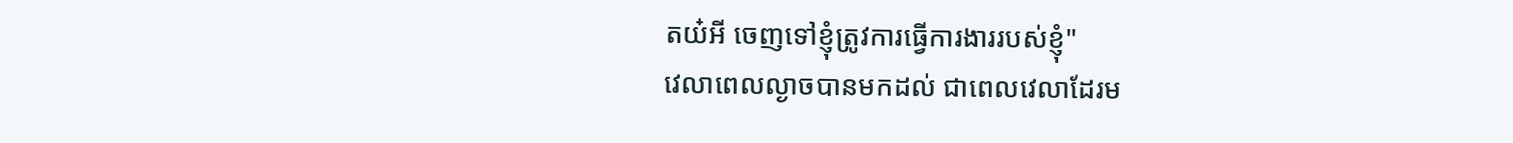តយ៎អី ចេញទៅខ្ញុំត្រូវការធ្វើការងាររបស់ខ្ញុំ"
វេលាពេលល្ងាចបានមកដល់ ជាពេលវេលាដែរម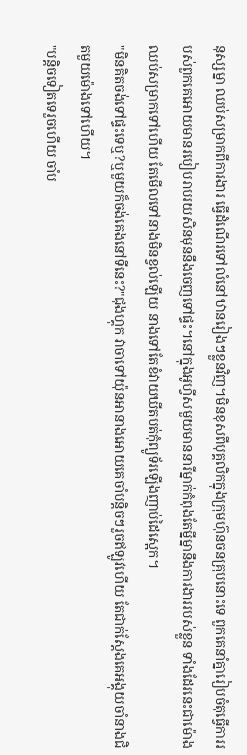នុស្សម្នា ឈប់សម្រាកពីការងារ ធ្វើដំណើរទៅលំនៅឋានរៀងៗខ្លួនវិញ។មិនខុសពីបុគ្គលិកក្នុងក្រុមហ៊ុនចនគ្រុបនេាះទេ ពួកគេនាំគ្នារៀបចំតុធ្វើការរបស់ពួកគេអោយមានរបៀបរាបរយសិនមុននឹងចេញទៅផ្ទះ។នៅក្នុងអូហ្វីសមួយមាននារីម្នាក់កំពុងតែម្នីម្នានឹងការងាររបស់ខ្លួន ទាំងដែរនេះជាម៉ោងឈប់សម្រាកទៅហើយ តែមើលទៅនាងមិនខ្វល់ឡើយ នាងទៅតែខំវាយឃីតបត់កុំព្យូទ័រឡើងញាប់ដៃស្អេក។
"មិនគិតចង់ទៅផ្ទះទេឬ?ឬមួយក៏ចង់គេងនៅទីនេះ?"ជុងហ្គុក វាចាទៅយ៉ុនអានាងអោយគេចាំបន្តិចៗរួចឥឡូវហើយ តែជាក់ស្ដែងគេអង្គុយចាំនាងជិតមួយម៉ោងទៅហើយ។
"បន្តិចទៀតទេរួចហើយ ចាំប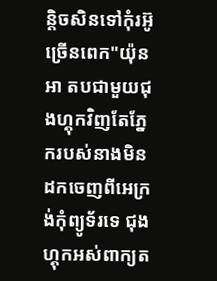ន្តិចសិនទៅកុំរអ៊ូច្រើនពេក"យ៉ុនអា តបជាមួយជុងហ្គុកវិញតែភ្នែករបស់នាងមិនដកចេញពីអេក្រង់កុំព្យូទ័រទេ ជុងហ្គុកអស់ពាក្យត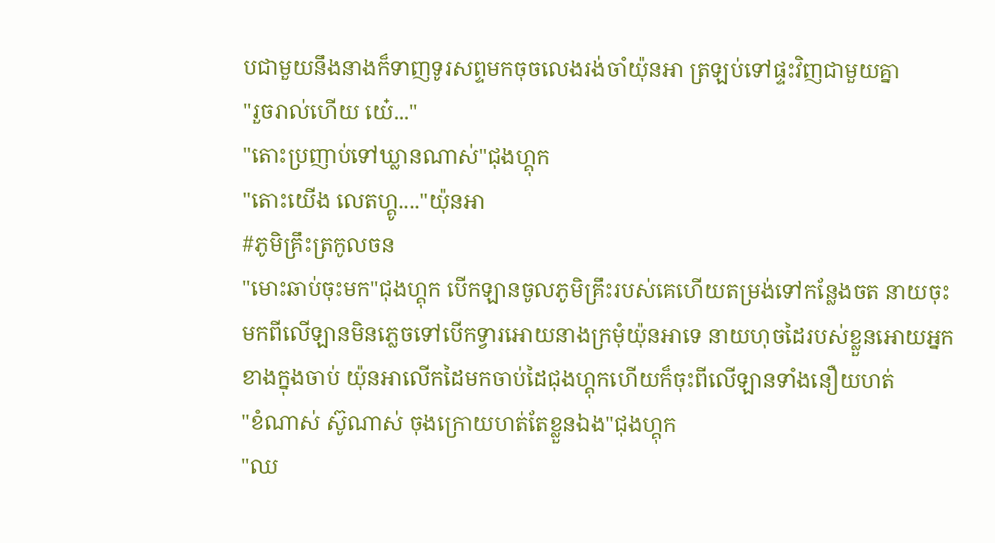បជាមួយនឹងនាងក៏ទាញទូរសព្ទមកចុចលេងរង់ចាំយ៉ុនអា ត្រឡប់ទៅផ្ទះវិញជាមួយគ្នា
"រួចរាល់ហើយ យ៎េ..."
"តេាះប្រញាប់ទៅឃ្លានណាស់"ជុងហ្គុក
"តេាះយើង លេតហ្គូ...."យ៉ុនអា
#ភូមិគ្រឹះត្រកូលចន
"មេាះឆាប់ចុះមក"ជុងហ្គុក បើកឡានចូលភូមិគ្រឹះរបស់គេហើយតម្រង់ទៅកន្លែងចត នាយចុះមកពីលើឡានមិនភ្លេចទៅបើកទ្វារអោយនាងក្រមុំយ៉ុនអាទេ នាយហុចដៃរបស់ខ្លួនអោយអ្នកខាងក្នុងចាប់ យ៉ុនអាលើកដៃមកចាប់ដៃជុងហ្គុកហើយក៏ចុះពីលើឡានទាំងនឿយហត់
"ខំណាស់ ស៊ូណាស់ ចុងក្រោយហត់តែខ្លួនឯង"ជុងហ្គុក
"ឈ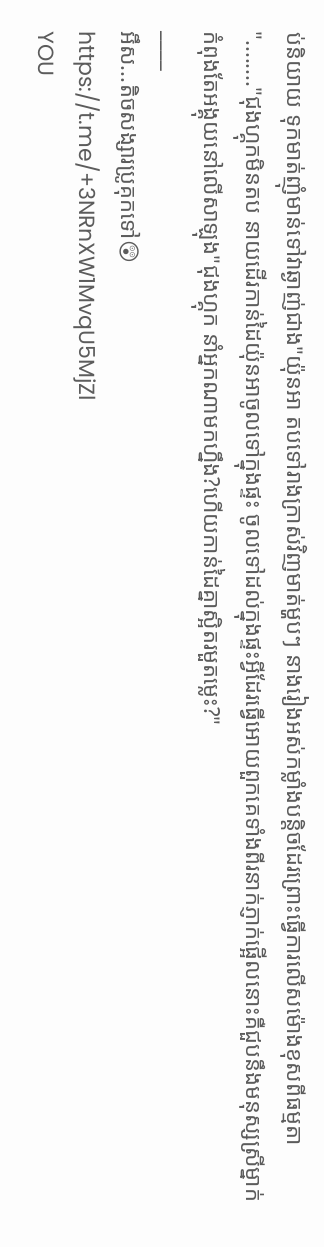ប់និយាយ ទុកមាត់ញុំមាន់ទៅវាឆ្ងាញ់ជាង"យ៉ុនអា តបទៅរាងក្រាស់វិញមាត់ម្ហបៗ នាងរៀងអស់កម្លាំងបន្តិចដែរព្រេាះធ្វើការលើសម៉ោងខុសពីធម្មតា
"........"ជុងហ្គុកមិនតប នាយដើរកាន់ដៃយ៉ុនអាចូលទៅក្នុងផ្ទះ ចូលទៅដល់ក្នុងផ្ទះអ្វីដែរធ្វើអោយពួកគេទាំងពីរនាក់ភ្ញាក់ផ្អើលនេាះគឺជួបនឹងមនុស្សស្រីម្នាក់កំពុងតែអង្គុយនៅលើសាឡុង"ជុងហ្គុក នាំអ្នកណាមកហ្នឹង?ហើយកាន់ដៃគ្នាស្អិតរមួតម្លេះ?"
____
អឹស...តិចសង្សារប្រូគុកទៅ😲
https://t.me/+3NRnXW1MvqU5MjZl
YOU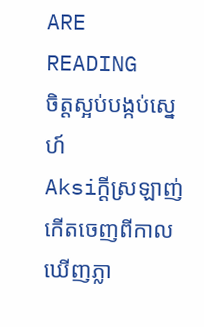ARE READING
ចិត្តស្អប់បង្កប់ស្នេហ៍
Aksiក្ដីស្រឡាញ់កើតចេញពីកាលឃើញភ្លា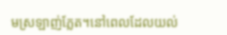មស្រឡាញ់ភ្លែត។នៅពេលដែលយល់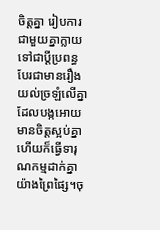ចិត្តគ្នា រៀបការជាមួយគ្នាក្លាយទៅជាប្ដីប្រពន្ធ បែរជាមានរឿងយល់ច្រឡំលើគ្នាដែលបង្កអោយមានចិត្តស្អប់គ្នា ហើយក៏ធ្វើទារុណកម្មដាក់គ្នាយ៉ាងព្រៃផ្សៃ។ចុ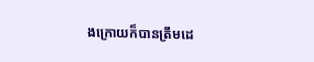ងក្រោយក៏បានត្រឹមដេ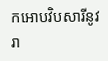កអោបវិបសារីនូវរា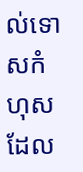ល់ទោសកំហុសដែល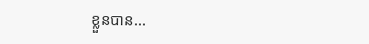ខ្លួនបាន...